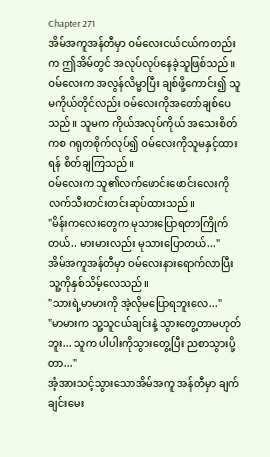Chapter 271
အိမ်အကူအန်တီမှာ ဝမ်လေးငယ်ငယ်ကတည်းက ဤအိမ်တွင် အလုပ်လုပ်နေခဲ့သူဖြစ်သည်။ ဝမ်လေးက အလွန်လိမ္မာပြီး ချစ်ဖို့ကောင်း၍ သူမကိုယ်တိုင်လည်း ဝမ်လေးကိုအတော်ချစ်ပေသည်။ သူမက ကိုယ်အလုပ်ကိုယ် အသေးစိတ်ကစ ဂရုတစိုက်လုပ်၍ ဝမ်လေးကိုသူမနှင့်ထားရန် စိတ်ချကြသည်။
ဝမ်လေးက သူ၏လက်ဖောင်းဖောင်းလေးကို လက်သီးတင်းတင်းဆုပ်ထားသည်။
"မိန်းကလေးတွေက မုသားပြောရတာကြိုက်တယ်.. မားမားလည်း မုသားပြောတယ်..."
အိမ်အကူအန်တီမှာ ဝမ်လေးနားရောက်လာပြီး သူ့ကိုနှစ်သိမ့်လေသည်။
"သားရဲ့မာမားကို အဲ့လိုမပြောရဘူးလေ..."
"မာမားက သူ့သူငယ်ချင်းနဲ့ သွားတွေ့တာမဟုတ်ဘူး... သူက ပါပါးကိုသွားတွေ့ပြီး ညစာသွားပို့တာ..."
အံ့အားသင့်သွားသောအိမ်အကူ အန်တီမှာ ချက်ချင်းမေး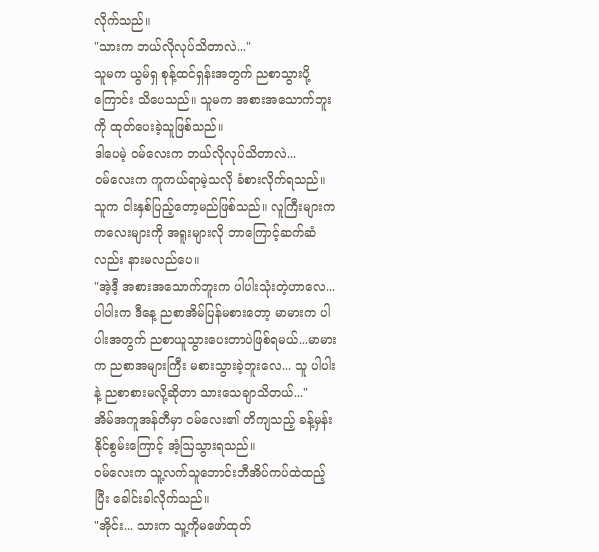လိုက်သည်။
"သားက ဘယ်လိုလုပ်သိတာလဲ..."
သူမက ယွမ်ရှ စုန့်ထင်ရှန်းအတွက် ညစာသွားပို့ကြောင်း သိပေသည်။ သူမက အစားအသောက်ဘူးကို ထုတ်ပေးခဲ့သူဖြစ်သည်။
ဒါပေမဲ့ ဝမ်လေးက ဘယ်လိုလုပ်သိတာလဲ...
ဝမ်လေးက ကူကယ်ရာမဲ့သလို ခံစားလိုက်ရသည်။ သူက ငါးနှစ်ပြည့်တော့မည်ဖြစ်သည်။ လူကြီးများက ကလေးများကို အရူးများလို ဘာကြောင့်ဆက်ဆံလည်း နားမလည်ပေ။
"အဲ့ဒီ့ အစားအသောက်ဘူးက ပါပါးသုံးတဲ့ဟာလေ... ပါပါးက ဒီနေ့ ညစာအိမ်ပြန်မစားတော့ မာမားက ပါပါးအတွက် ညစာယူသွားပေးတာပဲဖြစ်ရမယ်...မာမားက ညစာအများကြီး မစားသွားခဲ့ဘူးလေ... သူ ပါပါးနဲ့ ညစာစားမလို့ဆိုတာ သားသေချာသိတယ်..."
အိမ်အကူအန်တီမှာ ဝမ်လေး၏ တိကျသည့် ခန့်မှန်းနိုင်စွမ်းကြောင့် အံ့ဩသွားရသည်။
ဝမ်လေးက သူ့လက်သူဘောင်းဘီအိပ်ကပ်ထဲထည့်ပြီး ခေါင်းခါလိုက်သည်။
"အိုင်း... သားက သူ့ကိုမဖော်ထုတ်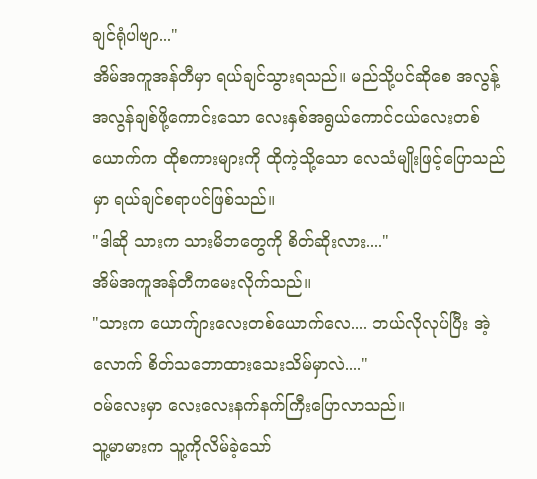ချင်ရုံပါဗျာ..."
အိမ်အကူအန်တီမှာ ရယ်ချင်သွားရသည်။ မည်သို့ပင်ဆိုစေ အလွန့်အလွန်ချစ်ဖို့ကောင်းသော လေးနှစ်အရွယ်ကောင်ငယ်လေးတစ်ယောက်က ထိုစကားများကို ထိုကဲ့သို့သော လေသံမျိုးဖြင့်ပြောသည်မှာ ရယ်ချင်စရာပင်ဖြစ်သည်။
"ဒါဆို သားက သားမိဘတွေကို စိတ်ဆိုးလား...."
အိမ်အကူအန်တီကမေးလိုက်သည်။
"သားက ယောက်ျားလေးတစ်ယောက်လေ.... ဘယ်လိုလုပ်ပြီး အဲ့လောက် စိတ်သဘောထားသေးသိမ်မှာလဲ...."
ဝမ်လေးမှာ လေးလေးနက်နက်ကြီးပြောလာသည်။
သူ့မာမားက သူ့ကိုလိမ်ခဲ့သော်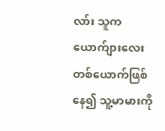လာ်း သူက ယောက်ျားလေးတစ်ယောက်ဖြစ်နေ၍ သူ့မာမားကို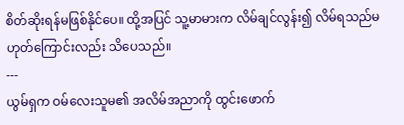စိတ်ဆိုးရန်မဖြစ်နိုင်ပေ။ ထို့အပြင် သူ့မာမားက လိမ်ချင်လွန်း၍ လိမ်ရသည်မဟုတ်ကြောင်းလည်း သိပေသည်။
---
ယွမ်ရှက ဝမ်လေးသူမ၏ အလိမ်အညာကို ထွင်းဖောက်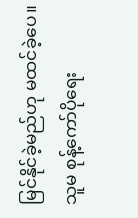မြင်နိုင်ခဲ့မည်ဟု မထင်ခဲ့ပေ။ သူမ စုန့်ကော်ပိုရေး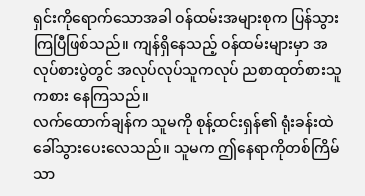ရှင်းကိုရောက်သောအခါ ဝန်ထမ်းအများစုက ပြန်သွားကြပြီဖြစ်သည်။ ကျန်ရှိနေသည့် ဝန်ထမ်းများမှာ အလုပ်စားပွဲတွင် အလုပ်လုပ်သူကလုပ် ညစာထုတ်စားသူကစား နေကြသည်။
လက်ထောက်ချန်က သူမကို စုန့်ထင်းရှန်၏ ရုံးခန်းထဲ ခေါ်သွားပေးလေသည်။ သူမက ဤနေရာကိုတစ်ကြိမ်သာ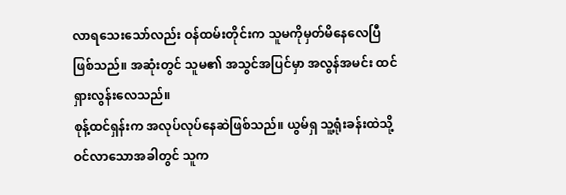လာရသေးသော်လည်း ဝန်ထမ်းတိုင်းက သူမကိုမှတ်မိနေလေပြီဖြစ်သည်။ အဆုံးတွင် သူမ၏ အသွင်အပြင်မှာ အလွန်အမင်း ထင်ရှားလွန်းလေသည်။
စုန့်ထင်ရှန်းက အလုပ်လုပ်နေဆဲဖြစ်သည်။ ယွမ်ရှ သူ့ရုံးခန်းထဲသို့ ဝင်လာသောအခါတွင် သူက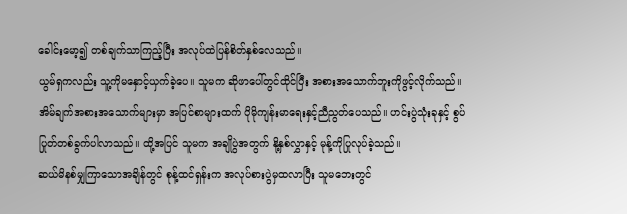ခေါင်းမော့၍ တစ်ချက်သာကြည့်ပြီး အလုပ်ထဲပြန်စိတ်နှစ်လေသည်။
ယွမ်ရှကလည်း သူ့ကိုမနှောင့်ယှက်ခဲ့ပေ။ သူမက ဆိုဖာပေါ်တွင်ထိုင်ပြီး အစားအသောက်ဘူးကိုဖွင့်လိုက်သည်။ အိမ်ချက်အစားအသောက်များမှာ အပြင်စာများထက် ပိုမိုကျန်းမာရေးနှင့်ညီညွတ်ပေသည်။ ဟင်းပွဲသုံးခုနှင့် စွပ်ပြုတ်တစ်ခွက်ပါလာသည်။ ထို့အပြင် သူမက အချိုပွဲအတွက် နို့နှစ်လွှာနှင့် မုန့်ကိုပြုလုပ်ခဲ့သည်။
ဆယ်မိနစ်မျှကြာသောအချိန်တွင် စုန့်ထင်ရှန်းက အလုပ်စားပွဲမှထလာပြီး သူမဘေးတွင်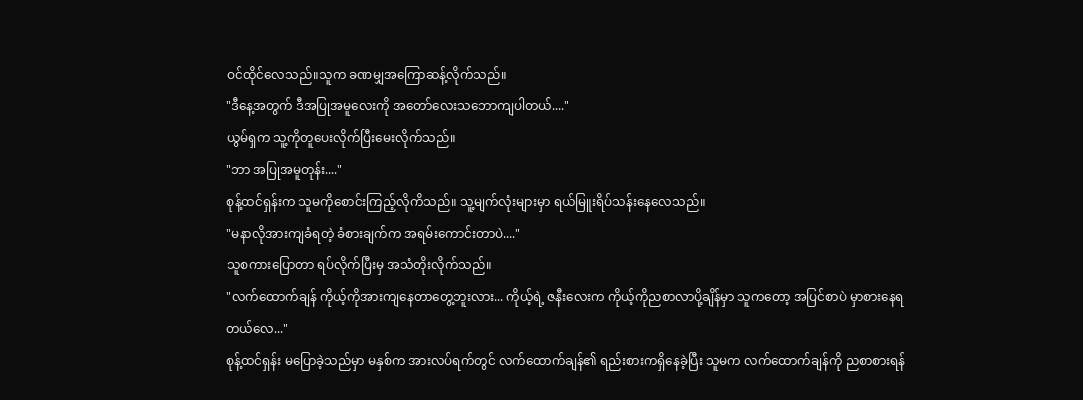ဝင်ထိုင်လေသည်။သူက ခဏမျှအကြောဆန့်လိုက်သည်။
"ဒီနေ့အတွက် ဒီအပြုအမူလေးကို အတော်လေးသဘောကျပါတယ်...."
ယွမ်ရှက သူ့ကိုတူပေးလိုက်ပြီးမေးလိုက်သည်။
"ဘာ အပြုအမူတုန်း...."
စုန့်ထင်ရှန်းက သူမကိုစောင်းကြည့်လိုကိသည်။ သူ့မျက်လုံးများမှာ ရယ်မြူးရိပ်သန်းနေလေသည်။
"မနာလိုအားကျခံရတဲ့ ခံစားချက်က အရမ်းကောင်းတာပဲ...."
သူစကားပြောတာ ရပ်လိုက်ပြီးမှ အသံတိုးလိုက်သည်။
"လက်ထောက်ချန် ကိုယ့်ကိုအားကျနေတာတွေ့ဘူးလား... ကိုယ့်ရဲ့ ဇနီးလေးက ကိုယ့်ကိုညစာလာပို့ချိန်မှာ သူကတော့ အပြင်စာပဲ မှာစားနေရတယ်လေ..."
စုန့်ထင်ရှန်း မပြောခဲ့သည်မှာ မနှစ်က အားလပ်ရက်တွင် လက်ထောက်ချန်၏ ရည်းစားကရှိနေခဲ့ပြီး သူမက လက်ထောက်ချန်ကို ညစာစားရန်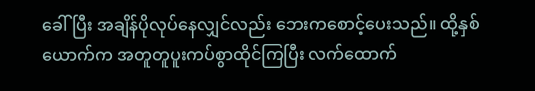ခေါ်ပြီး အချိန်ပိုလုပ်နေလျှင်လည်း ဘေးကစောင့်ပေးသည်။ ထို့နှစ်ယောက်က အတူတူပူးကပ်စွာထိုင်ကြပြီး လက်ထောက်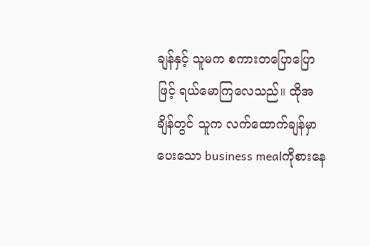ချန်နှင့် သူမက စကားတပြောပြောဖြင့် ရယ်မောကြလေသည်။ ထိုအချိန်တွင် သူက လက်ထောက်ချန်မှာပေးသော business mealကိုစားနေ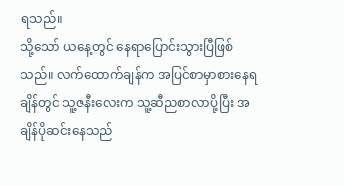ရသည်။
သို့သော် ယနေ့တွင် နေရာပြောင်းသွားပြီဖြစ်သည်။ လက်ထောက်ချန်က အပြင်စာမှာစားနေရချိန်တွင် သူ့ဇနီးလေးက သူ့ဆီညစာလာပို့ပြီး အချိန်ပိုဆင်းနေသည်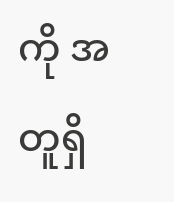ကို အတူရှိ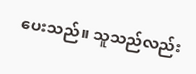ပေးသည်။ သူသည်လည်း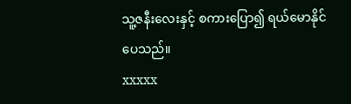သူ့ဇနီးလေးနှင့် စကားပြော၍ ရယ်မောနိုင်ပေသည်။
xxxxx